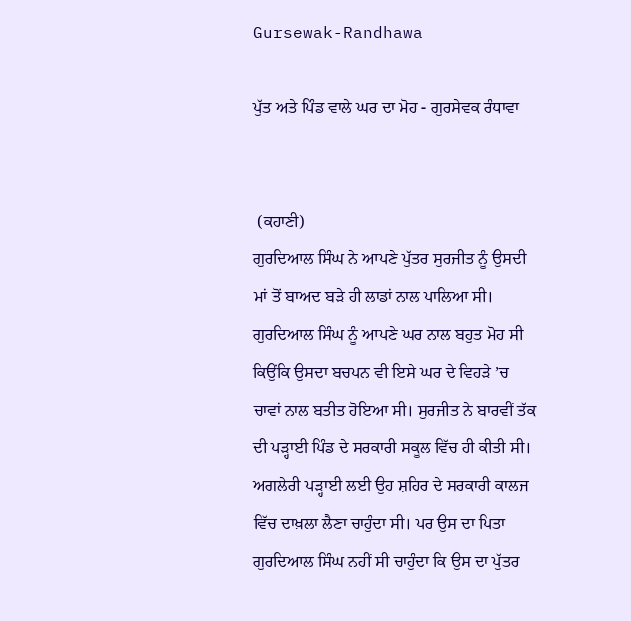Gursewak-Randhawa

ਪੁੱਤ ਅਤੇ ਪਿੰਡ ਵਾਲੇ ਘਰ ਦਾ ਮੋਹ - ਗੁਰਸੇਵਕ ਰੰਧਾਵਾ


 (ਕਹਾਣੀ)
ਗੁਰਦਿਆਲ ਸਿੰਘ ਨੇ ਆਪਣੇ ਪੁੱਤਰ ਸੁਰਜੀਤ ਨੂੰ ਉਸਦੀ ਮਾਂ ਤੋਂ ਬਾਅਦ ਬੜੇ ਹੀ ਲਾਡਾਂ ਨਾਲ ਪਾਲਿਆ ਸੀ। ਗੁਰਦਿਆਲ ਸਿੰਘ ਨੂੰ ਆਪਣੇ ਘਰ ਨਾਲ ਬਹੁਤ ਮੋਹ ਸੀ ਕਿਉਂਕਿ ਉਸਦਾ ਬਚਪਨ ਵੀ ਇਸੇ ਘਰ ਦੇ ਵਿਹੜੇ ’ਚ ਚਾਵਾਂ ਨਾਲ ਬਤੀਤ ਹੋਇਆ ਸੀ। ਸੁਰਜੀਤ ਨੇ ਬਾਰਵੀਂ ਤੱਕ ਦੀ ਪੜ੍ਹਾਈ ਪਿੰਡ ਦੇ ਸਰਕਾਰੀ ਸਕੂਲ ਵਿੱਚ ਹੀ ਕੀਤੀ ਸੀ। ਅਗਲੇਰੀ ਪੜ੍ਹਾਈ ਲਈ ਉਹ ਸ਼ਹਿਰ ਦੇ ਸਰਕਾਰੀ ਕਾਲਜ ਵਿੱਚ ਦਾਖ਼ਲਾ ਲੈਣਾ ਚਾਹੁੰਦਾ ਸੀ। ਪਰ ਉਸ ਦਾ ਪਿਤਾ ਗੁਰਦਿਆਲ ਸਿੰਘ ਨਹੀਂ ਸੀ ਚਾਹੁੰਦਾ ਕਿ ਉਸ ਦਾ ਪੁੱਤਰ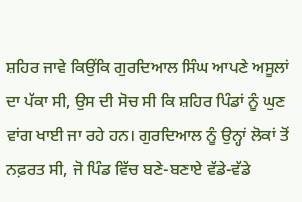ਸ਼ਹਿਰ ਜਾਵੇ ਕਿਉਂਕਿ ਗੁਰਦਿਆਲ ਸਿੰਘ ਆਪਣੇ ਅਸੂਲਾਂ ਦਾ ਪੱਕਾ ਸੀ, ਉਸ ਦੀ ਸੋਚ ਸੀ ਕਿ ਸ਼ਹਿਰ ਪਿੰਡਾਂ ਨੂੰ ਘੁਣ ਵਾਂਗ ਖਾਈ ਜਾ ਰਹੇ ਹਨ। ਗੁਰਦਿਆਲ ਨੂੰ ਉਨ੍ਹਾਂ ਲੋਕਾਂ ਤੋਂ ਨਫ਼ਰਤ ਸੀ, ਜੋ ਪਿੰਡ ਵਿੱਚ ਬਣੇ-ਬਣਾਏ ਵੱਡੇ-ਵੱਡੇ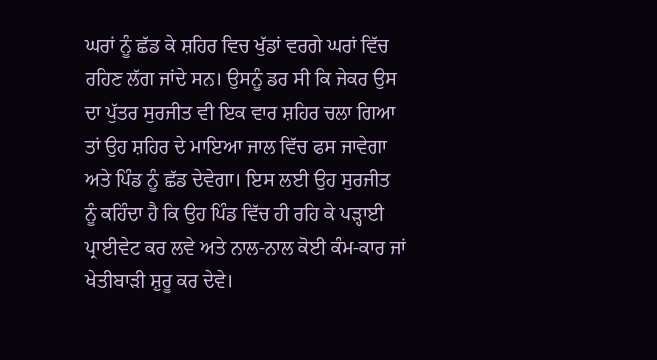ਘਰਾਂ ਨੂੰ ਛੱਡ ਕੇ ਸ਼ਹਿਰ ਵਿਚ ਖੁੱਡਾਂ ਵਰਗੇ ਘਰਾਂ ਵਿੱਚ ਰਹਿਣ ਲੱਗ ਜਾਂਦੇ ਸਨ। ਉਸਨੂੰ ਡਰ ਸੀ ਕਿ ਜੇਕਰ ਉਸ ਦਾ ਪੁੱਤਰ ਸੁਰਜੀਤ ਵੀ ਇਕ ਵਾਰ ਸ਼ਹਿਰ ਚਲਾ ਗਿਆ ਤਾਂ ਉਹ ਸ਼ਹਿਰ ਦੇ ਮਾਇਆ ਜਾਲ ਵਿੱਚ ਫਸ ਜਾਵੇਗਾ ਅਤੇ ਪਿੰਡ ਨੂੰ ਛੱਡ ਦੇਵੇਗਾ। ਇਸ ਲਈ ਉਹ ਸੁਰਜੀਤ ਨੂੰ ਕਹਿੰਦਾ ਹੈ ਕਿ ਉਹ ਪਿੰਡ ਵਿੱਚ ਹੀ ਰਹਿ ਕੇ ਪੜ੍ਹਾਈ ਪ੍ਰਾਈਵੇਟ ਕਰ ਲਵੇ ਅਤੇ ਨਾਲ-ਨਾਲ ਕੋਈ ਕੰਮ-ਕਾਰ ਜਾਂ ਖੇਤੀਬਾੜੀ ਸ਼ੁਰੂ ਕਰ ਦੇਵੇ।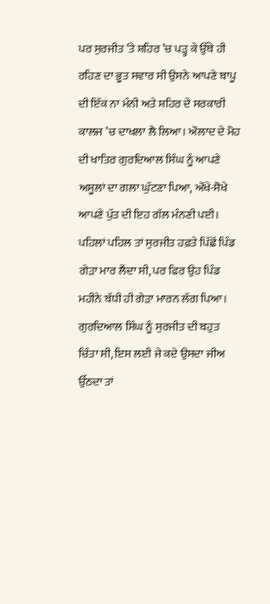ਪਰ ਸੁਰਜੀਤ ’ਤੇ ਸ਼ਹਿਰ ’ਚ ਪੜ੍ਹ ਕੇ ਉੱਥੇ ਹੀ ਰਹਿਣ ਦਾ ਭੂਤ ਸਵਾਰ ਸੀ ਉਸਨੇ ਆਪਣੇ ਬਾਪੂ ਦੀ ਇੱਕ ਨਾ ਮੰਨੀ ਅਤੇ ਸ਼ਹਿਰ ਦੇ ਸਰਕਾਰੀ ਕਾਲਜ ’ਚ ਦਾਖਲਾ ਲੈ ਲਿਆ। ਔਲਾਦ ਦੇ ਮੋਹ ਦੀ ਖਾਤਿਰ ਗੁਰਦਿਆਲ ਸਿੰਘ ਨੂੰ ਆਪਣੇ ਅਸੂਲਾਂ ਦਾ ਗਲਾ ਘੁੱਟਣਾ ਪਿਆ, ਔਖੇ-ਸੋਖੇ ਆਪਣੇ ਪੁੱਤ ਦੀ ਇਹ ਗੱਲ ਮੰਨਣੀ ਪਈ। ਪਹਿਲਾਂ ਪਹਿਲ ਤਾਂ ਸੁਰਜੀਤ ਹਫ਼ਤੇ ਪਿੱਛੋਂ ਪਿੰਡ ਗੇੜਾ ਮਾਰ ਲੈਂਦਾ ਸੀ, ਪਰ ਫਿਰ ਉਹ ਪਿੰਡ ਮਹੀਨੇ ਬੱਧੀ ਹੀ ਗੇੜਾ ਮਾਰਨ ਲੱਗ ਪਿਆ। ਗੁਰਦਿਆਲ ਸਿੰਘ ਨੂੰ ਸੁਰਜੀਤ ਦੀ ਬਹੁਤ ਚਿੰਤਾ ਸੀ, ਇਸ ਲਈ ਜੇ ਕਦੇ ਉਸਦਾ ਜੀਅ ਉੱਠਦਾ ਤਾਂ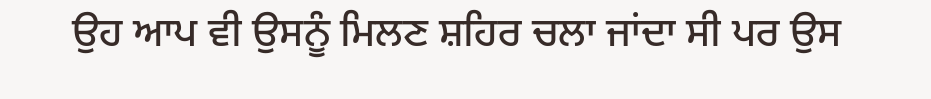ਉਹ ਆਪ ਵੀ ਉਸਨੂੰ ਮਿਲਣ ਸ਼ਹਿਰ ਚਲਾ ਜਾਂਦਾ ਸੀ ਪਰ ਉਸ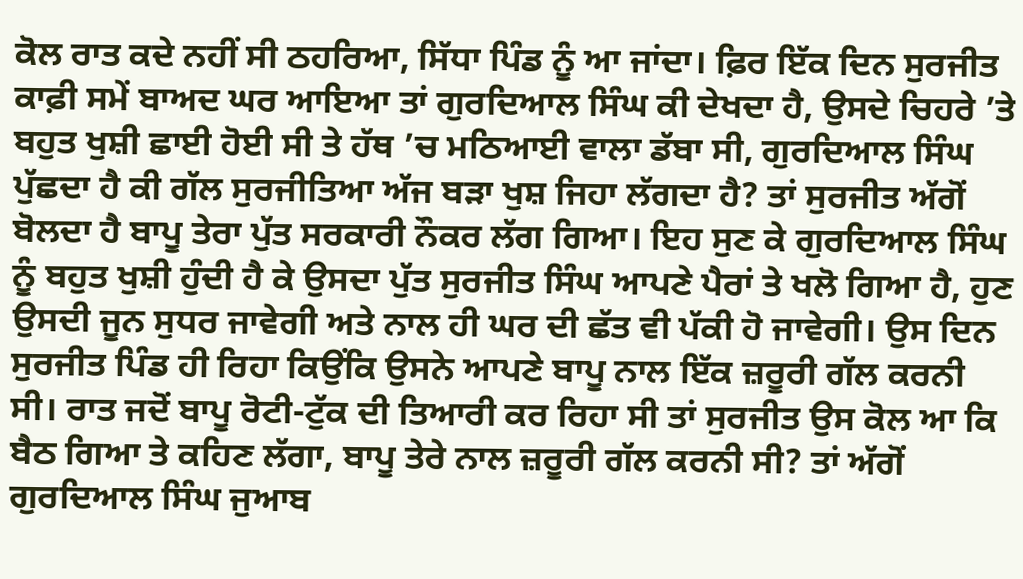ਕੋਲ ਰਾਤ ਕਦੇ ਨਹੀਂ ਸੀ ਠਹਰਿਆ, ਸਿੱਧਾ ਪਿੰਡ ਨੂੰ ਆ ਜਾਂਦਾ। ਫ਼ਿਰ ਇੱਕ ਦਿਨ ਸੁਰਜੀਤ ਕਾਫ਼ੀ ਸਮੇਂ ਬਾਅਦ ਘਰ ਆਇਆ ਤਾਂ ਗੁਰਦਿਆਲ ਸਿੰਘ ਕੀ ਦੇਖਦਾ ਹੈ, ਉਸਦੇ ਚਿਹਰੇ ’ਤੇ ਬਹੁਤ ਖੁਸ਼ੀ ਛਾਈ ਹੋਈ ਸੀ ਤੇ ਹੱਥ ’ਚ ਮਠਿਆਈ ਵਾਲਾ ਡੱਬਾ ਸੀ, ਗੁਰਦਿਆਲ ਸਿੰਘ ਪੁੱਛਦਾ ਹੈ ਕੀ ਗੱਲ ਸੁਰਜੀਤਿਆ ਅੱਜ ਬੜਾ ਖੁਸ਼ ਜਿਹਾ ਲੱਗਦਾ ਹੈ? ਤਾਂ ਸੁਰਜੀਤ ਅੱਗੋਂ ਬੋਲਦਾ ਹੈ ਬਾਪੂ ਤੇਰਾ ਪੁੱਤ ਸਰਕਾਰੀ ਨੌਕਰ ਲੱਗ ਗਿਆ। ਇਹ ਸੁਣ ਕੇ ਗੁਰਦਿਆਲ ਸਿੰਘ ਨੂੰ ਬਹੁਤ ਖੁਸ਼ੀ ਹੁੰਦੀ ਹੈ ਕੇ ਉਸਦਾ ਪੁੱਤ ਸੁਰਜੀਤ ਸਿੰਘ ਆਪਣੇ ਪੈਰਾਂ ਤੇ ਖਲੋ ਗਿਆ ਹੈ, ਹੁਣ ਉਸਦੀ ਜੂਨ ਸੁਧਰ ਜਾਵੇਗੀ ਅਤੇ ਨਾਲ ਹੀ ਘਰ ਦੀ ਛੱਤ ਵੀ ਪੱਕੀ ਹੋ ਜਾਵੇਗੀ। ਉਸ ਦਿਨ ਸੁਰਜੀਤ ਪਿੰਡ ਹੀ ਰਿਹਾ ਕਿਉਂਕਿ ਉਸਨੇ ਆਪਣੇ ਬਾਪੂ ਨਾਲ ਇੱਕ ਜ਼ਰੂਰੀ ਗੱਲ ਕਰਨੀ ਸੀ। ਰਾਤ ਜਦੋਂ ਬਾਪੂ ਰੋਟੀ-ਟੁੱਕ ਦੀ ਤਿਆਰੀ ਕਰ ਰਿਹਾ ਸੀ ਤਾਂ ਸੁਰਜੀਤ ਉਸ ਕੋਲ ਆ ਕਿ ਬੈਠ ਗਿਆ ਤੇ ਕਹਿਣ ਲੱਗਾ, ਬਾਪੂ ਤੇਰੇ ਨਾਲ ਜ਼ਰੂਰੀ ਗੱਲ ਕਰਨੀ ਸੀ? ਤਾਂ ਅੱਗੋਂ ਗੁਰਦਿਆਲ ਸਿੰਘ ਜੁਆਬ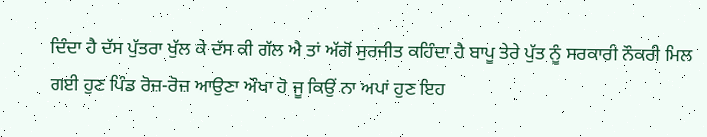ਦਿੰਦਾ ਹੈ ਦੱਸ ਪੁੱਤਰਾ ਖੁੱਲ ਕੇ ਦੱਸ ਕੀ ਗੱਲ ਐ ਤਾਂ ਅੱਗੋਂ ਸੁਰਜੀਤ ਕਹਿੰਦਾ ਹੈ ਬਾਪੂ ਤੇਰੇ ਪੁੱਤ ਨੂੰ ਸਰਕਾਰੀ ਨੌਕਰੀ ਮਿਲ ਗਈ ਹੁਣ ਪਿੰਡ ਰੋਜ਼-ਰੋਜ਼ ਆਉਣਾ ਔਖਾ ਹੋ ਜੂ ਕਿਉਂ ਨਾ ਅਪਾਂ ਹੁਣ ਇਹ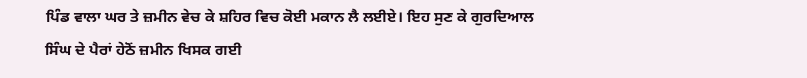ਪਿੰਡ ਵਾਲਾ ਘਰ ਤੇ ਜ਼ਮੀਨ ਵੇਚ ਕੇ ਸ਼ਹਿਰ ਵਿਚ ਕੋਈ ਮਕਾਨ ਲੈ ਲਈਏ। ਇਹ ਸੁਣ ਕੇ ਗੁਰਦਿਆਲ ਸਿੰਘ ਦੇ ਪੈਰਾਂ ਹੇਠੋਂ ਜ਼ਮੀਨ ਖਿਸਕ ਗਈ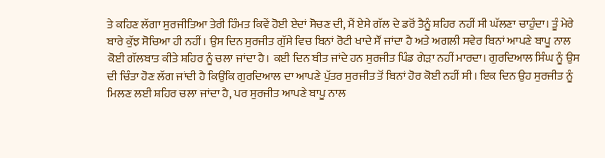ਤੇ ਕਹਿਣ ਲੱਗਾ ਸੁਰਜੀਤਿਆ ਤੇਰੀ ਹਿੰਮਤ ਕਿਵੇਂ ਹੋਈ ਏਦਾਂ ਸੋਚਣ ਦੀ, ਮੈਂ ਏਸੇ ਗੱਲ ਦੇ ਡਰੋਂ ਤੈਨੂੰ ਸ਼ਹਿਰ ਨਹੀਂ ਸੀ ਘੱਲਣਾ ਚਾਹੁੰਦਾ। ਤੂੰ ਮੇਰੇ ਬਾਰੇ ਕੁੱਝ ਸੋਚਿਆ ਹੀ ਨਹੀਂ। ਉਸ ਦਿਨ ਸੁਰਜੀਤ ਗੁੱਸੇ ਵਿਚ ਬਿਨਾਂ ਰੋਟੀ ਖਾਦੇ ਸੌਂ ਜਾਂਦਾ ਹੈ ਅਤੇ ਅਗਲੀ ਸਵੇਰ ਬਿਨਾਂ ਆਪਣੇ ਬਾਪੂ ਨਾਲ ਕੋਈ ਗੱਲਬਾਤ ਕੀਤੇ ਸ਼ਹਿਰ ਨੂੰ ਚਲਾ ਜਾਂਦਾ ਹੈ। ਕਈ ਦਿਨ ਬੀਤ ਜਾਂਦੇ ਹਨ ਸੁਰਜੀਤ ਪਿੰਡ ਗੇੜਾ ਨਹੀਂ ਮਾਰਦਾ। ਗੁਰਦਿਆਲ ਸਿੰਘ ਨੂੰ ਉਸ ਦੀ ਚਿੰਤਾ ਹੋਣ ਲੱਗ ਜਾਂਦੀ ਹੈ ਕਿਉਂਕਿ ਗੁਰਦਿਆਲ ਦਾ ਆਪਣੇ ਪੁੱਤਰ ਸੁਰਜੀਤ ਤੋਂ ਬਿਨਾਂ ਹੋਰ ਕੋਈ ਨਹੀਂ ਸੀ। ਇਕ ਦਿਨ ਉਹ ਸੁਰਜੀਤ ਨੂੰ ਮਿਲਣ ਲਈ ਸ਼ਹਿਰ ਚਲਾ ਜਾਂਦਾ ਹੈ, ਪਰ ਸੁਰਜੀਤ ਆਪਣੇ ਬਾਪੂ ਨਾਲ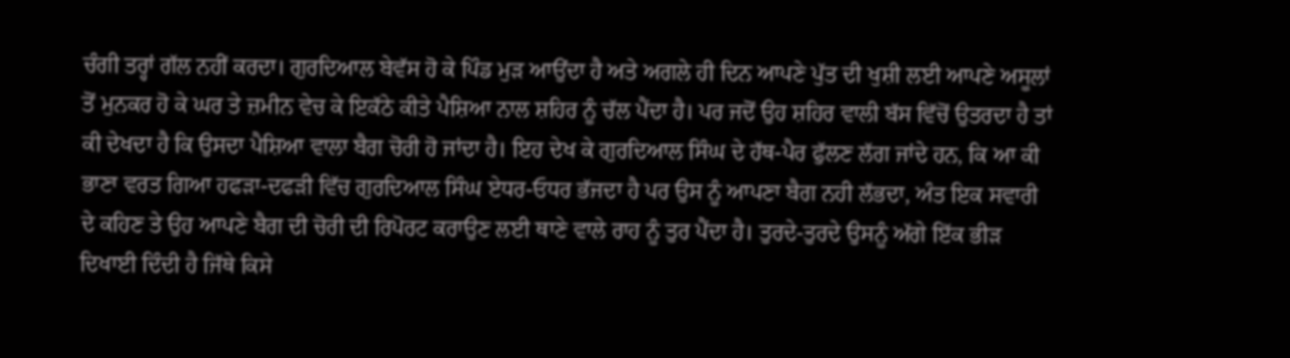ਚੰਗੀ ਤਰ੍ਹਾਂ ਗੱਲ ਨਹੀਂ ਕਰਦਾ। ਗੁਰਦਿਆਲ ਬੇਵੱਸ ਹੋ ਕੇ ਪਿੰਡ ਮੁੜ ਆਉਂਦਾ ਹੈ ਅਤੇ ਅਗਲੇ ਹੀ ਦਿਨ ਆਪਣੇ ਪੁੱਤ ਦੀ ਖੁਸ਼ੀ ਲਈ ਆਪਣੇ ਅਸੂਲਾਂ ਤੋਂ ਮੁਨਕਰ ਹੋ ਕੇ ਘਰ ਤੇ ਜ਼ਮੀਨ ਵੇਚ ਕੇ ਇਕੱਠੇ ਕੀਤੇ ਪੈਸ਼ਿਆ ਨਾਲ ਸ਼ਹਿਰ ਨੂੰ ਚੱਲ ਪੈਂਦਾ ਹੈ। ਪਰ ਜਦੋਂ ਉਹ ਸ਼ਹਿਰ ਵਾਲੀ ਬੱਸ ਵਿੱਚੋਂ ਉਤਰਦਾ ਹੈ ਤਾਂ ਕੀ ਦੇਖਦਾ ਹੈ ਕਿ ਉਸਦਾ ਪੈਸ਼ਿਆ ਵਾਲਾ ਬੈਗ ਚੋਰੀ ਹੋ ਜਾਂਦਾ ਹੈ। ਇਹ ਦੇਖ ਕੇ ਗੁਰਦਿਆਲ ਸਿੰਘ ਦੇ ਹੱਥ-ਪੈਰ ਫੁੱਲਣ ਲੱਗ ਜਾਂਦੇ ਹਨ, ਕਿ ਆ ਕੀ ਭਾਣਾ ਵਰਤ ਗਿਆ ਹਫੜਾ-ਦਫੜੀ ਵਿੱਚ ਗੁਰਦਿਆਲ ਸਿੰਘ ਏਧਰ-ਓਧਰ ਭੱਜਦਾ ਹੈ ਪਰ ਉਸ ਨੂੰ ਆਪਣਾ ਬੈਗ ਨਹੀ ਲੱਭਦਾ, ਅੰਤ ਇਕ ਸਵਾਰੀ ਦੇ ਕਹਿਣ ਤੇ ਉਹ ਆਪਣੇ ਬੈਗ ਦੀ ਚੋਰੀ ਦੀ ਰਿਪੋਰਟ ਕਰਾਉਣ ਲਈ ਥਾਣੇ ਵਾਲੇ ਰਾਹ ਨੂੰ ਤੁਰ ਪੈਂਦਾ ਹੈ। ਤੁਰਦੇ-ਤੁਰਦੇ ਉਸਨੂੰ ਅੱਗੇ ਇੱਕ ਭੀੜ ਦਿਖਾਈ ਦਿੰਦੀ ਹੈ ਜਿੱਥੇ ਕਿਸੇ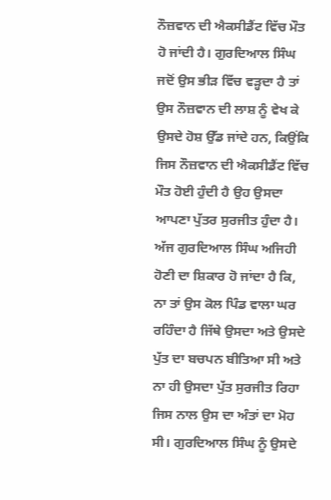ਨੌਜ਼ਵਾਨ ਦੀ ਐਕਸੀਡੈਂਟ ਵਿੱਚ ਮੌਤ ਹੋ ਜਾਂਦੀ ਹੈ। ਗੁਰਦਿਆਲ ਸਿੰਘ ਜਦੋਂ ਉਸ ਭੀੜ ਵਿੱਚ ਵੜ੍ਹਦਾ ਹੈ ਤਾਂ ਉਸ ਨੌਜ਼ਵਾਨ ਦੀ ਲਾਸ਼ ਨੂੰ ਵੇਖ ਕੇ ਉਸਦੇ ਹੋਸ਼ ਉੱਡ ਜਾਂਦੇ ਹਨ, ਕਿਉਂਕਿ ਜਿਸ ਨੌਜ਼ਵਾਨ ਦੀ ਐਕਸੀਡੈਂਟ ਵਿੱਚ ਮੌਤ ਹੋਈ ਹੁੰਦੀ ਹੈ ਉਹ ਉਸਦਾ ਆਪਣਾ ਪੁੱਤਰ ਸੁਰਜੀਤ ਹੁੰਦਾ ਹੈ। ਅੱਜ ਗੁਰਦਿਆਲ ਸਿੰਘ ਅਜਿਹੀ ਹੋਣੀ ਦਾ ਸ਼ਿਕਾਰ ਹੋ ਜਾਂਦਾ ਹੈ ਕਿ, ਨਾ ਤਾਂ ਉਸ ਕੋਲ ਪਿੰਡ ਵਾਲਾ ਘਰ ਰਹਿੰਦਾ ਹੈ ਜਿੱਥੇ ਉਸਦਾ ਅਤੇ ਉਸਦੇ ਪੁੱਤ ਦਾ ਬਚਪਨ ਬੀਤਿਆ ਸੀ ਅਤੇ ਨਾ ਹੀ ਉਸਦਾ ਪੁੱਤ ਸੁਰਜੀਤ ਰਿਹਾ ਜਿਸ ਨਾਲ ਉਸ ਦਾ ਅੰਤਾਂ ਦਾ ਮੋਹ ਸੀ। ਗੁਰਦਿਆਲ ਸਿੰਘ ਨੂੰ ਉਸਦੇ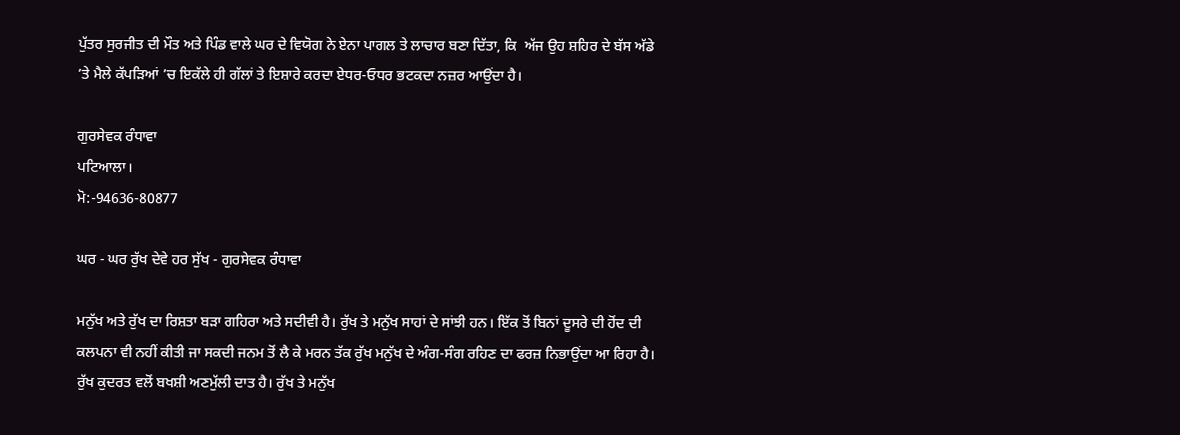ਪੁੱਤਰ ਸੁਰਜੀਤ ਦੀ ਮੌਤ ਅਤੇ ਪਿੰਡ ਵਾਲੇ ਘਰ ਦੇ ਵਿਯੋਗ ਨੇ ਏਨਾ ਪਾਗਲ ਤੇ ਲਾਚਾਰ ਬਣਾ ਦਿੱਤਾ, ਕਿ  ਅੱਜ ਉਹ ਸ਼ਹਿਰ ਦੇ ਬੱਸ ਅੱਡੇ ’ਤੇ ਮੈਲੇ ਕੱਪੜਿਆਂ ’ਚ ਇਕੱਲੇ ਹੀ ਗੱਲਾਂ ਤੇ ਇਸ਼ਾਰੇ ਕਰਦਾ ਏਧਰ-ਓਧਰ ਭਟਕਦਾ ਨਜ਼ਰ ਆਉਂਦਾ ਹੈ।

ਗੁਰਸੇਵਕ ਰੰਧਾਵਾ
ਪਟਿਆਲਾ।
ਮੋ:-94636-80877

ਘਰ - ਘਰ ਰੁੱਖ ਦੇਵੇ ਹਰ ਸੁੱਖ - ਗੁਰਸੇਵਕ ਰੰਧਾਵਾ

ਮਨੁੱਖ ਅਤੇ ਰੁੱਖ ਦਾ ਰਿਸ਼ਤਾ ਬੜਾ ਗਹਿਰਾ ਅਤੇ ਸਦੀਵੀ ਹੈ। ਰੁੱਖ ਤੇ ਮਨੁੱਖ ਸਾਹਾਂ ਦੇ ਸਾਂਝੀ ਹਨ। ਇੱਕ ਤੋਂ ਬਿਨਾਂ ਦੂਸਰੇ ਦੀ ਹੋਂਦ ਦੀ ਕਲਪਨਾ ਵੀ ਨਹੀਂ ਕੀਤੀ ਜਾ ਸਕਦੀ ਜਨਮ ਤੋਂ ਲੈ ਕੇ ਮਰਨ ਤੱਕ ਰੁੱਖ ਮਨੁੱਖ ਦੇ ਅੰਗ-ਸੰਗ ਰਹਿਣ ਦਾ ਫਰਜ਼ ਨਿਭਾਉਂਦਾ ਆ ਰਿਹਾ ਹੈ। ਰੁੱਖ ਕੁਦਰਤ ਵਲੋਂ ਬਖਸ਼ੀ ਅਣਮੁੱਲੀ ਦਾਤ ਹੈ। ਰੁੱਖ ਤੇ ਮਨੁੱਖ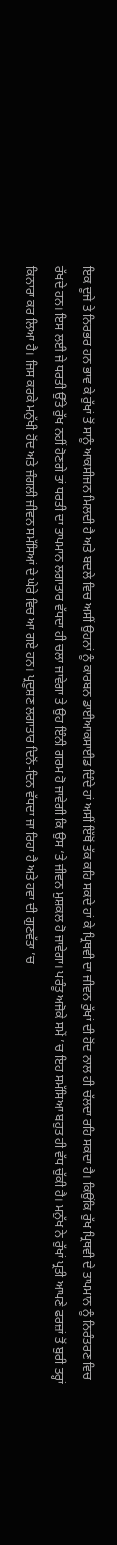ਇਕ ਦੂਜੇ ਤੇ ਨਿਰਭਰ ਹਨ ਭਾਵ ਕੇ ਰੁੱਖਾਂ ਤੋਂ ਸਾਨੂੰ ਆਕਸੀਜਨ ਮਿਲਦੀ ਹੈ ਅਤੇ ਬਦਲੇ ਵਿਚ ਅਸੀਂ ਉਹਨਾਂ ਨੂੰ ਕਾਰਬਨ ਡਾਈਆਕਸਾਈਡ ਦਿੰਦੇ ਹਾਂ ਅਸੀਂ ਇੱਥੋਂ ਤੱਕ ਕਹਿ ਸਕਦੇ ਹਾਂ ਕੇ ਪ੍ਰਿਥਵੀ ਦਾ ਜੀਵਨ ਰੁੱਖਾਂ ਦੀ ਹੋਂਦ ਨਾਲ ਹੀ ਚੱਲਦਾ ਰਹਿ ਸਕਦਾ ਹੈ। ਕਿਉਂਕਿ ਰੁੱਖ ਪ੍ਰਿਥਵੀ ਦੇ ਤਾਪਮਾਨ ਨੂੰ ਨਿਰੰਤਰਣ ਵਿਚ ਰੱਖਦੇ ਹਨ। ਇਸ ਲਈ ਜੇ ਧਰਤੀ ਉੱਤੇ ਰੁੱਖ ਨਹੀਂ ਹੋਣਗੇ ਤਾਂ ਧਰਤੀ ਦਾ ਤਾਪਮਾਨ ਲਗਾਤਾਰ ਵੱਧਦਾ ਹੀ ਚਲਾ ਜਾਵੇਗਾ ਤੇ ਉਹ ਇੰਨੀ ਗਰਮ ਹੋ ਜਾਵੇਗੀ ਕਿ ਉਸ ‘ਤੇ ਜੀਵਨ ਮੁਸ਼ਕਲ ਹੋ ਜਾਵੇਗਾ। ਪਰੰਤੂ ਅਜੋਕੇ ਸਮੇਂ ’ਚ ਇਹ ਸਮੱਸਿਆ ਬਹੁਤ ਹੀ ਵੱਧ ਚੁੱਕੀ ਹੈ। ਮਨੁੱਖ ਨੇ ਰੁੱਖਾਂ ਪ੍ਰਤੀ ਆਪਣੇ ਫਰਜ਼ਾਂ ਤੋਂ ਬੁਰੀ ਤਰ੍ਹਾਂ ਕਿਨਾਰਾ ਕਰ ਲਿਆ ਹੈ। ਜਿਸ ਕਰਕੇ ਮਨੁੱਖੀ ਹੋਂਦ ਅਤੇ ਜੰਗਲੀ ਜੀਵਨ ਸਮੱਸਿਆਂ ਦੇ ਘੇਰੇ ਵਿਚ ਆ ਗਏ ਹਨ। ਪ੍ਰਦੂਸ਼ਣ ਲਗਾਤਾਰ ਦਿਨੋਂ-ਦਿਨ ਵੱਧਦਾ ਜਾ ਰਿਹਾ ਹੈ ਅਤੇ ਹਵਾ ਦੀ ਗੁਣਵੱਤਾ ’ਚ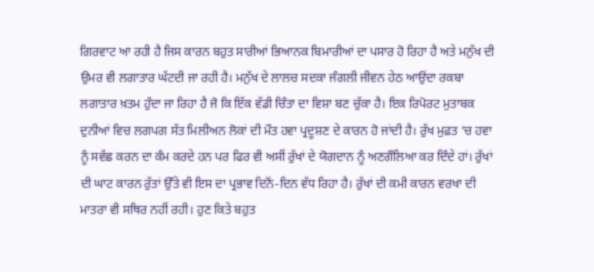ਗਿਰਵਾਟ ਆ ਰਹੀ ਹੈ ਜਿਸ ਕਾਰਨ ਬਹੁਤ ਸਾਰੀਆਂ ਭਿਆਨਕ ਬਿਮਾਰੀਆਂ ਦਾ ਪਸਾਰ ਹੋ ਰਿਹਾ ਹੈ ਅਤੇ ਮਨੁੱਖ ਦੀ ਉਮਰ ਵੀ ਲਗਾਤਾਰ ਘੱਟਦੀ ਜਾ ਰਹੀ ਹੈ। ਮਨੁੱਖ ਦੇ ਲਾਲਚ ਸਦਕਾ ਜੰਗਲੀ ਜੀਵਨ ਹੇਠ ਆਉਂਦਾ ਰਕਬਾ ਲਗਾਤਾਰ ਖ਼ਤਮ ਹੁੰਦਾ ਜਾ ਰਿਹਾ ਹੈ ਜੋ ਕਿ ਇੱਕ ਵੱਡੀ ਚਿੰਤਾ ਦਾ ਵਿਸ਼ਾ ਬਣ ਚੁੱਕਾ ਹੈ। ਇਕ ਰਿਪੋਰਟ ਮੁਤਾਬਕ ਦੁਨੀਆਂ ਵਿਚ ਲਗਪਗ ਸੱਤ ਮਿਲੀਅਨ ਲੋਕਾਂ ਦੀ ਮੌਤ ਹਵਾ ਪ੍ਰਦੂਸ਼ਣ ਦੇ ਕਾਰਨ ਹੋ ਜਾਂਦੀ ਹੈ। ਰੁੱਖ ਮੁਫ਼ਤ ‘ਚ ਹਵਾ ਨੂੰ ਸਵੱਛ ਕਰਨ ਦਾ ਕੰਮ ਕਰਦੇ ਹਨ ਪਰ ਫਿਰ ਵੀ ਅਸੀਂ ਰੁੱਖਾਂ ਦੇ ਯੋਗਦਾਨ ਨੂੰ ਅਣਗੌਲਿਆ ਕਰ ਦਿੰਦੇ ਹਾਂ। ਰੁੱਖਾਂ ਦੀ ਘਾਟ ਕਾਰਨ ਰੁੱਤਾਂ ਉੱਤੇ ਵੀ ਇਸ ਦਾ ਪ੍ਰਭਾਵ ਦਿਨੋਂ-ਦਿਨ ਵੱਧ ਰਿਹਾ ਹੈ। ਰੁੱਖਾਂ ਦੀ ਕਮੀ ਕਾਰਨ ਵਰਖਾ ਦੀ ਮਾਤਰਾ ਵੀ ਸਥਿਰ ਨਹੀਂ ਰਹੀ। ਹੁਣ ਕਿਤੇ ਬਹੁਤ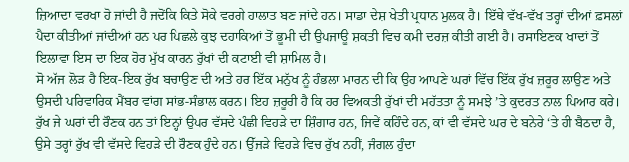ਜ਼ਿਆਦਾ ਵਰਖਾ ਹੋ ਜਾਂਦੀ ਹੈ ਜਦੋਂਕਿ ਕਿਤੇ ਸੋਕੇ ਵਰਗੇ ਹਾਲਾਤ ਬਣ ਜਾਂਦੇ ਹਨ। ਸਾਡਾ ਦੇਸ਼ ਖੇਤੀ ਪ੍ਰਧਾਨ ਮੁਲਕ ਹੈ। ਇੱਥੇ ਵੱਖ-ਵੱਖ ਤਰ੍ਹਾਂ ਦੀਆਂ ਫ਼ਸਲਾਂ ਪੈਦਾ ਕੀਤੀਆਂ ਜਾਂਦੀਆਂ ਹਨ ਪਰ ਪਿਛਲੇ ਕੁਝ ਦਹਾਕਿਆਂ ਤੋਂ ਭੂਮੀ ਦੀ ਉਪਜਾਊ ਸ਼ਕਤੀ ਵਿਚ ਕਮੀ ਦਰਜ਼ ਕੀਤੀ ਗਈ ਹੈ। ਰਸਾਇਣਕ ਖਾਦਾਂ ਤੋਂ ਇਲਾਵਾ ਇਸ ਦਾ ਇਕ ਹੋਰ ਮੁੱਖ ਕਾਰਨ ਰੁੱਖਾਂ ਦੀ ਕਟਾਈ ਵੀ ਸ਼ਾਮਿਲ ਹੈ।
ਸੋ ਅੱਜ ਲੋੜ ਹੈ ਇਕ-ਇਕ ਰੁੱਖ ਬਚਾਉਣ ਦੀ ਅਤੇ ਹਰ ਇੱਕ ਮਨੁੱਖ ਨੂੰ ਹੰਭਲਾ ਮਾਰਨ ਦੀ ਕਿ ਉਹ ਆਪਣੇ ਘਰਾਂ ਵਿੱਚ ਇੱਕ ਰੁੱਖ ਜ਼ਰੂਰ ਲਾਉਣ ਅਤੇ ਉਸਦੀ ਪਰਿਵਾਰਿਕ ਮੈਂਬਰ ਵਾਂਗ ਸਾਂਭ-ਸੰਭਾਲ ਕਰਨ। ਇਹ ਜ਼ਰੂਰੀ ਹੈ ਕਿ ਹਰ ਵਿਅਕਤੀ ਰੁੱਖਾਂ ਦੀ ਮਹੱਤਤਾ ਨੂੰ ਸਮਝੇ ’ਤੇ ਕੁਦਰਤ ਨਾਲ ਪਿਆਰ ਕਰੇ। ਰੁੱਖ ਜੇ ਘਰਾਂ ਦੀ ਰੌਣਕ ਹਨ ਤਾਂ ਇਨ੍ਹਾਂ ਉਪਰ ਵੱਸਦੇ ਪੰਛੀ ਵਿਹੜੇ ਦਾ ਸ਼ਿੰਗਾਰ ਹਨ, ਜਿਵੇਂ ਕਹਿੰਦੇ ਹਨ, ਕਾਂ ਵੀ ਵੱਸਦੇ ਘਰ ਦੇ ਬਨੇਰੇ ‘ਤੇ ਹੀ ਬੈਠਦਾ ਹੈ, ਉਸੇ ਤਰ੍ਹਾਂ ਰੁੱਖ ਵੀ ਵੱਸਦੇ ਵਿਹੜੇ ਦੀ ਰੌਣਕ ਹੁੰਦੇ ਹਨ। ਉੱਜੜੇ ਵਿਹੜੇ ਵਿਚ ਰੁੱਖ ਨਹੀਂ, ਜੰਗਲ ਹੁੰਦਾ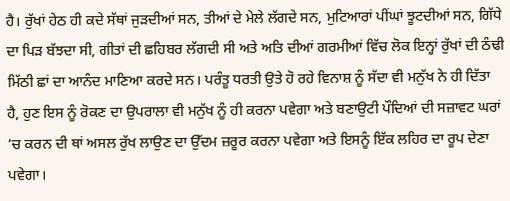ਹੈ। ਰੁੱਖਾਂ ਹੇਠ ਹੀ ਕਦੇ ਸੱਥਾਂ ਜੁੜਦੀਆਂ ਸਨ, ਤੀਆਂ ਦੇ ਮੇਲੇ ਲੱਗਦੇ ਸਨ, ਮੁਟਿਆਰਾਂ ਪੀਂਘਾਂ ਝੂਟਦੀਆਂ ਸਨ, ਗਿੱਧੇ ਦਾ ਪਿੜ ਬੱਝਦਾ ਸੀ, ਗੀਤਾਂ ਦੀ ਛਹਿਬਰ ਲੱਗਦੀ ਸੀ ਅਤੇ ਅਤਿ ਦੀਆਂ ਗਰਮੀਆਂ ਵਿੱਚ ਲੋਕ ਇਨ੍ਹਾਂ ਰੁੱਖਾਂ ਦੀ ਠੰਢੀ ਮਿੱਠੀ ਛਾਂ ਦਾ ਆਨੰਦ ਮਾਣਿਆ ਕਰਦੇ ਸਨ। ਪਰੰਤੂ ਧਰਤੀ ਉਤੇ ਹੋ ਰਹੇ ਵਿਨਾਸ਼ ਨੂੰ ਸੱਦਾ ਵੀ ਮਨੁੱਖ ਨੇ ਹੀ ਦਿੱਤਾ ਹੈ, ਹੁਣ ਇਸ ਨੂੰ ਰੋਕਣ ਦਾ ਉਪਰਾਲਾ ਵੀ ਮਨੁੱਖ ਨੂੰ ਹੀ ਕਰਨਾ ਪਵੇਗਾ ਅਤੇ ਬਣਾਉਟੀ ਪੌਦਿਆਂ ਦੀ ਸਜ਼ਾਵਟ ਘਰਾਂ ’ਚ ਕਰਨ ਦੀ ਥਾਂ ਅਸਲ ਰੁੱਖ ਲਾਉਣ ਦਾ ਉੱਦਮ ਜ਼ਰੂਰ ਕਰਨਾ ਪਵੇਗਾ ਅਤੇ ਇਸਨੂੰ ਇੱਕ ਲਹਿਰ ਦਾ ਰੂਪ ਦੇਣਾ ਪਵੇਗਾ।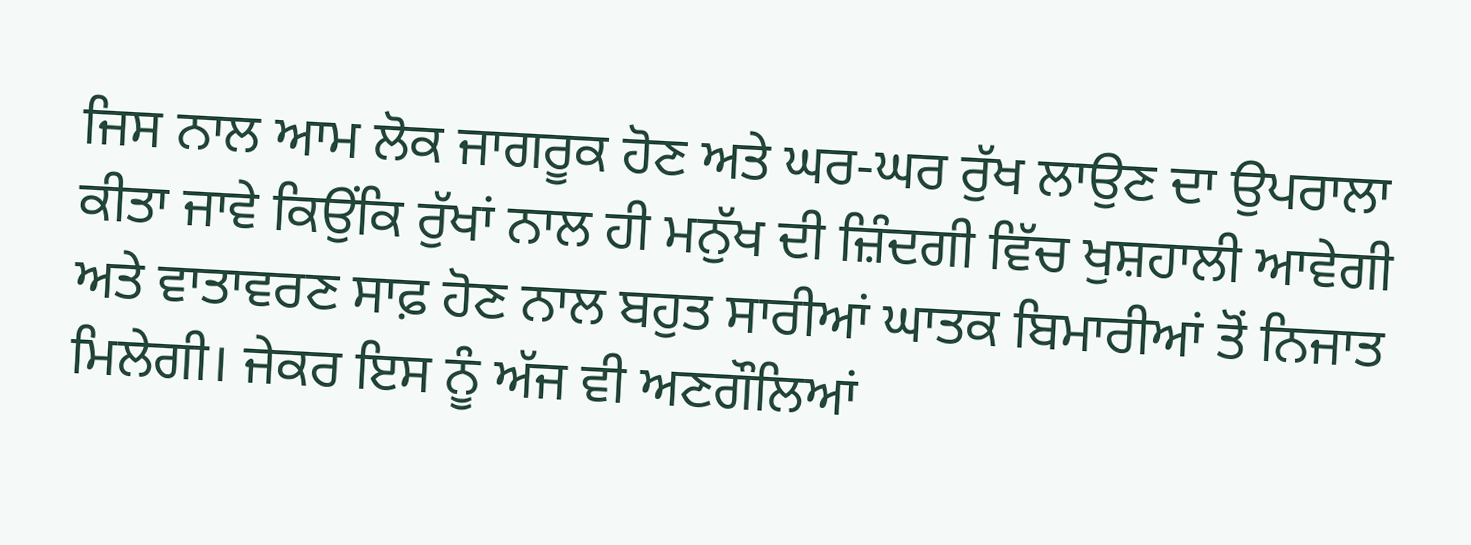ਜਿਸ ਨਾਲ ਆਮ ਲੋਕ ਜਾਗਰੂਕ ਹੋਣ ਅਤੇ ਘਰ-ਘਰ ਰੁੱਖ ਲਾਉਣ ਦਾ ਉਪਰਾਲਾ ਕੀਤਾ ਜਾਵੇ ਕਿਉਂਕਿ ਰੁੱਖਾਂ ਨਾਲ ਹੀ ਮਨੁੱਖ ਦੀ ਜ਼ਿੰਦਗੀ ਵਿੱਚ ਖੁਸ਼ਹਾਲੀ ਆਵੇਗੀ ਅਤੇ ਵਾਤਾਵਰਣ ਸਾਫ਼ ਹੋਣ ਨਾਲ ਬਹੁਤ ਸਾਰੀਆਂ ਘਾਤਕ ਬਿਮਾਰੀਆਂ ਤੋਂ ਨਿਜਾਤ ਮਿਲੇਗੀ। ਜੇਕਰ ਇਸ ਨੂੰ ਅੱਜ ਵੀ ਅਣਗੌਲਿਆਂ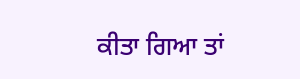ਕੀਤਾ ਗਿਆ ਤਾਂ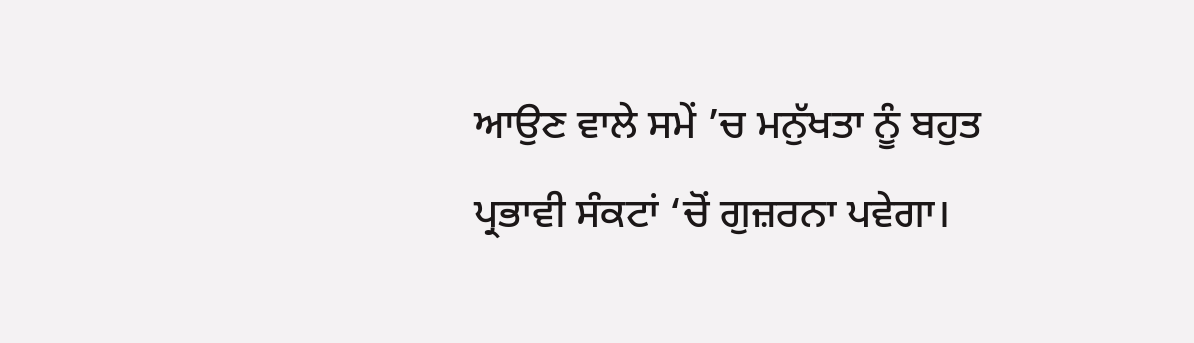ਆਉਣ ਵਾਲੇ ਸਮੇਂ ’ਚ ਮਨੁੱਖਤਾ ਨੂੰ ਬਹੁਤ ਪ੍ਰਭਾਵੀ ਸੰਕਟਾਂ ‘ਚੋਂ ਗੁਜ਼ਰਨਾ ਪਵੇਗਾ।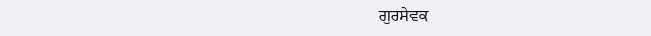ਗੁਰਸੇਵਕ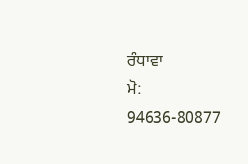ਰੰਧਾਵਾ
ਮੋ: 94636-80877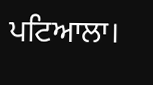ਪਟਿਆਲਾ।